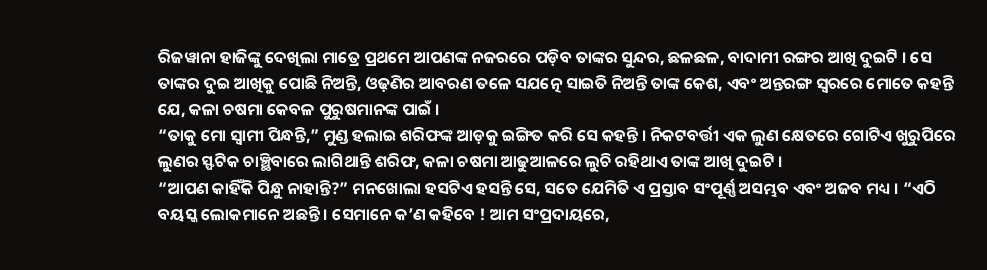ରିଜୱାନା ହାଜିଙ୍କୁ ଦେଖିଲା ମାତ୍ରେ ପ୍ରଥମେ ଆପଣଙ୍କ ନଜରରେ ପଡ଼ିବ ତାଙ୍କର ସୁନ୍ଦର, ଛଳଛଳ, ବାଦାମୀ ରଙ୍ଗର ଆଖି ଦୁଇଟି । ସେ ତାଙ୍କର ଦୁଇ ଆଖିକୁ ପୋଛି ନିଅନ୍ତି, ଓଢ଼ଣିର ଆବରଣ ତଳେ ସଯତ୍ନେ ସାଇତି ନିଅନ୍ତି ତାଙ୍କ କେଶ, ଏବଂ ଅନ୍ତରଙ୍ଗ ସ୍ୱରରେ ମୋତେ କହନ୍ତି ଯେ, କଳା ଚଷମା କେବଳ ପୁରୁଷମାନଙ୍କ ପାଇଁ ।
“ତାକୁ ମୋ ସ୍ୱାମୀ ପିନ୍ଧନ୍ତି,” ମୁଣ୍ଡ ହଲାଇ ଶରିଫଙ୍କ ଆଡ଼କୁ ଇଙ୍ଗିତ କରି ସେ କହନ୍ତି । ନିକଟବର୍ତ୍ତୀ ଏକ ଲୁଣ କ୍ଷେତରେ ଗୋଟିଏ ଖୁରୁପିରେ ଲୁଣର ସ୍ଫଟିକ ଚାଞ୍ଛିବାରେ ଲାଗିଥାନ୍ତି ଶରିଫ, କଳା ଚଷମା ଆଢୁଆଳରେ ଲୁଚି ରହିଥାଏ ତାଙ୍କ ଆଖି ଦୁଇଟି ।
“ଆପଣ କାହିଁକି ପିନ୍ଧୁ ନାହାନ୍ତି?” ମନଖୋଲା ହସଟିଏ ହସନ୍ତି ସେ, ସତେ ଯେମିତି ଏ ପ୍ରସ୍ତାବ ସଂପୂର୍ଣ୍ଣ ଅସମ୍ଭବ ଏବଂ ଅଜବ ମଧ୍ୟ । “ଏଠି ବୟସ୍କ ଲୋକମାନେ ଅଛନ୍ତି । ସେମାନେ କ’ଣ କହିବେ ! ଆମ ସଂପ୍ରଦାୟରେ,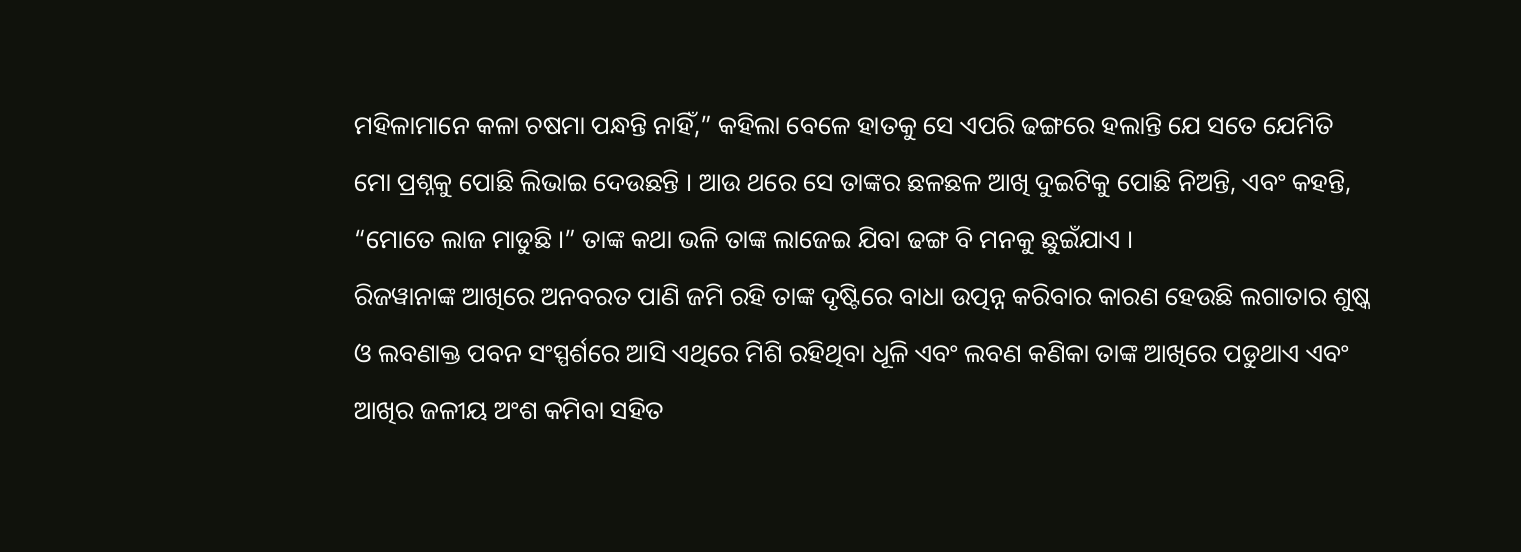ମହିଳାମାନେ କଳା ଚଷମା ପନ୍ଧନ୍ତି ନାହିଁ,” କହିଲା ବେଳେ ହାତକୁ ସେ ଏପରି ଢଙ୍ଗରେ ହଲାନ୍ତି ଯେ ସତେ ଯେମିତି ମୋ ପ୍ରଶ୍ନକୁ ପୋଛି ଲିଭାଇ ଦେଉଛନ୍ତି । ଆଉ ଥରେ ସେ ତାଙ୍କର ଛଳଛଳ ଆଖି ଦୁଇଟିକୁ ପୋଛି ନିଅନ୍ତି, ଏବଂ କହନ୍ତି, “ମୋତେ ଲାଜ ମାଡୁଛି ।” ତାଙ୍କ କଥା ଭଳି ତାଙ୍କ ଲାଜେଇ ଯିବା ଢଙ୍ଗ ବି ମନକୁ ଛୁଇଁଯାଏ ।
ରିଜୱାନାଙ୍କ ଆଖିରେ ଅନବରତ ପାଣି ଜମି ରହି ତାଙ୍କ ଦୃଷ୍ଟିରେ ବାଧା ଉତ୍ପନ୍ନ କରିବାର କାରଣ ହେଉଛି ଲଗାତାର ଶୁଷ୍କ ଓ ଲବଣାକ୍ତ ପବନ ସଂସ୍ପର୍ଶରେ ଆସି ଏଥିରେ ମିଶି ରହିଥିବା ଧୂଳି ଏବଂ ଲବଣ କଣିକା ତାଙ୍କ ଆଖିରେ ପଡୁଥାଏ ଏବଂ ଆଖିର ଜଳୀୟ ଅଂଶ କମିବା ସହିତ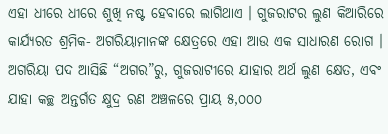ଏହା ଧୀରେ ଧୀରେ ଶୁଖି ନଷ୍ଟ ହେବାରେ ଲାଗିଥାଏ । ଗୁଜରାଟର ଲୁଣ କିଆରିରେ କାର୍ଯ୍ୟରତ ଶ୍ରମିକ- ଅଗରିୟାମାନଙ୍କ କ୍ଷେତ୍ରରେ ଏହା ଆଉ ଏକ ସାଧାରଣ ରୋଗ । ଅଗରିୟା ପଦ ଆସିଛି “ଅଗର”ରୁ, ଗୁଜରାଟୀରେ ଯାହାର ଅର୍ଥ ଲୁଣ କ୍ଷେତ, ଏବଂ ଯାହା କଚ୍ଛ ଅନ୍ତର୍ଗତ କ୍ଷୁଦ୍ର ରଣ ଅଞ୍ଚଳରେ ପ୍ରାୟ ୫,୦୦୦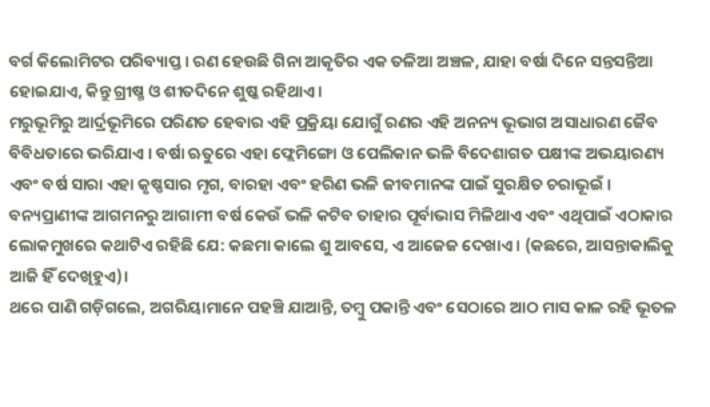ବର୍ଗ କିଲୋମିଟର ପରିବ୍ୟାପ୍ତ । ରଣ ହେଉଛି ଗିନା ଆକୃତିର ଏକ ତଳିଆ ଅଞ୍ଚଳ, ଯାହା ବର୍ଷା ଦିନେ ସନ୍ତସନ୍ତିଆ ହୋଇଯାଏ, କିନ୍ତୁ ଗ୍ରୀଷ୍ମ ଓ ଶୀତଦିନେ ଶୁଷ୍କ ରହିଥାଏ ।
ମରୁଭୂମିରୁ ଆର୍ଦ୍ରଭୂମିରେ ପରିଣତ ହେବାର ଏହି ପ୍ରକ୍ରିୟା ଯୋଗୁଁ ରଣର ଏହି ଅନନ୍ୟ ଭୂଭାଗ ଅସାଧାରଣ ଜୈବ ବିବିଧତାରେ ଭରିଯାଏ । ବର୍ଷା ଋତୁରେ ଏହା ଫ୍ଲେମିଙ୍ଗୋ ଓ ପେଲିକାନ ଭଳି ବିଦେଶାଗତ ପକ୍ଷୀଙ୍କ ଅଭୟାରଣ୍ୟ ଏବଂ ବର୍ଷ ସାରା ଏହା କୃଷ୍ଣସାର ମୃଗ, ବାରହା ଏବଂ ହରିଣ ଭଳି ଜୀବମାନଙ୍କ ପାଇଁ ସୁରକ୍ଷିତ ଚରାଭୂଇଁ । ବନ୍ୟପ୍ରାଣୀଙ୍କ ଆଗମନରୁ ଆଗାମୀ ବର୍ଷ କେଉଁ ଭଳି କଟିବ ତାହାର ପୂର୍ବାଭାସ ମିଳିଥାଏ ଏବଂ ଏଥିପାଇଁ ଏଠାକାର ଲୋକମୁଖରେ କଥାଟିଏ ରହିଛି ଯେ: କଛମା କାଲେ ଶୁ ଆବସେ, ଏ ଆଜେଜ ଦେଖାଏ । (କଛରେ, ଆସନ୍ତାକାଲିକୁ ଆଜି ହିଁ ଦେଖିହୁଏ)।
ଥରେ ପାଣି ଗଡ଼ିଗଲେ, ଅଗରିୟାମାନେ ପହଞ୍ଚି ଯାଆନ୍ତି, ତମ୍ବୁ ପକାନ୍ତି ଏବଂ ସେଠାରେ ଆଠ ମାସ କାଳ ରହି ଭୂତଳ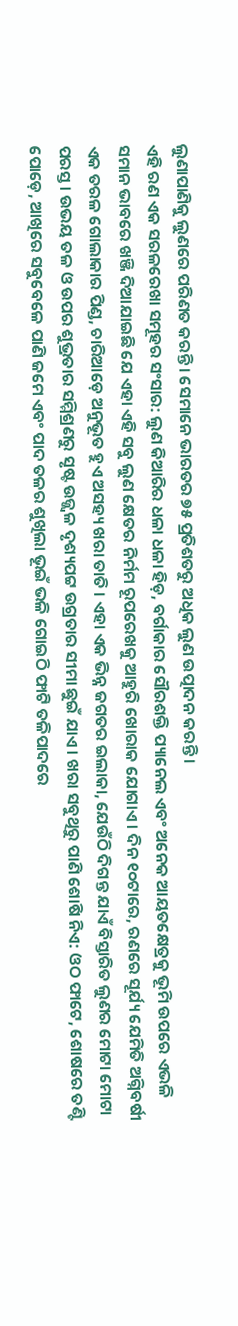ଲୁଣାପାଣିକୁ ଲୁଣରେ ପରିଣତ କରନ୍ତି । ସେମାନେ ଭାରତର ୭୫ ପ୍ରତିଶତରୁ ଅଧିକ ଲୁଣ ଉତ୍ପାଦନ କରନ୍ତି ।
ଏହି ରଣ ଏକ ସରଳରେଖା ସମୂହର ସଂସାର: ଲୁଣ କିଆରିର ଧଳା ଧଳା ହିଡ଼, ବର୍ଗାକାର ସୌରଶକ୍ତି ପ୍ୟାନେଲ ଏବଂ ଅନେକ ଆୟତକ୍ଷେତ୍ରକୁ ଭୂମି ଉପରେ ଏଭଳି ସମାନ ଭାବରେ ଖଞ୍ଜି ଦିଆଯାଇଛି ଯେ ଏହା ଏହି ସବୁ ଲୁଣ କ୍ଷେତର ନିର୍ମମ ରୂପରେଖକୁ ଆହୁରି ଖୋରାକ ଯୋଗାଏ । ଦିନ ୧୦ଟାରେ, ରଣରେ ସୂର୍ଯ୍ୟ ଯେମିତି ଅଗ୍ନିବର୍ଷୀ ଏକ ତରଳ ଗୋଲାକାର ପିଣ୍ଡ, ଚାରିଆଡ଼େ ଅନୁଭୂତ ହୁଏ ଅସହ୍ୟ ଖରା ତାତି । ଏହା ଏକ ଭିନ୍ନ ଜଗତର ଇଲାକା, ଯେଉଁଠି ଦିଗନ୍ତ ଯାଏଁ ବିସ୍ତାରିତ ଲୁଣର ମୋଟା ମୋଟା ପରସ୍ତ । ଉଭୟ ତଳ ଓ ଉପର ଶୁଭ୍ରତାର ସମ୍ମିଶ୍ରଣରୁ ସୃଷ୍ଟ ଉଜ୍ଜ୍ୱଳ ଦୃଶ୍ୟପଟ୍ଟ ଉଗ୍ରତାର ସୀମା ଛୁଇଁ ଯାଏ । ଖରା ସବୁଥିରୁ ପାଣି ଶୋଷି ନିଏ: ଓଠ ଫାଟେ, ଶୋଷରେ ତଣ୍ଟି ପୋଡ଼େ, ଆଖିରେ ସବୁବେଳେ ପାଣି ଜମେ ଏବଂ ପାଦ ତଳର ଶୁଖିଲା ଭୂଇଁ ଭଳି ଗୋଇଠି ଫାଟି ତଳିପାଦରେ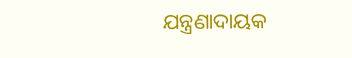ଯନ୍ତ୍ରଣାଦାୟକ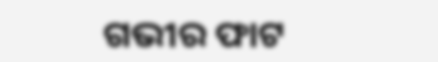ଗଭୀର ଫାଟ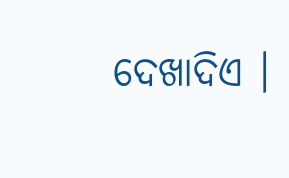ଦେଖାଦିଏ ।